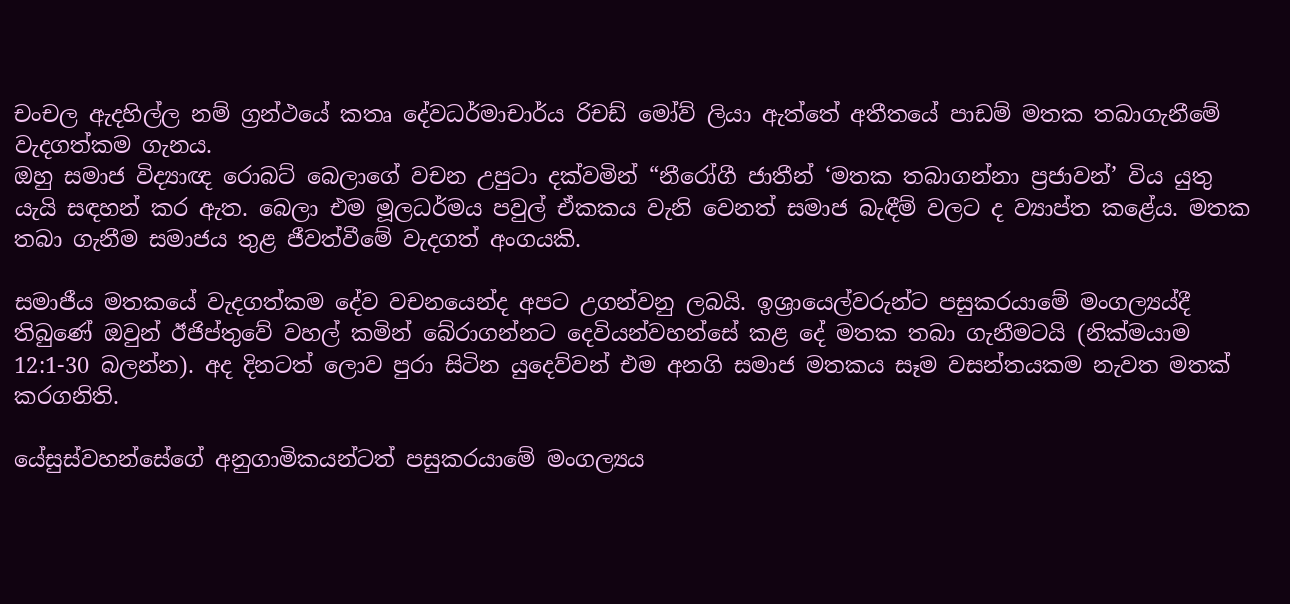චංචල ඇදහිල්ල නම් ග්‍රන්ථයේ කතෘ දේවධර්මාචාර්ය රිචඩ් මෝව් ලියා ඇත්තේ අතීතයේ පාඩම් මතක තබාගැනීමේ වැදගත්කම ගැනය.
ඔහු සමාජ විද්‍යාඥ රොබට් බෙලාගේ වචන උපුටා දක්වමින් “නීරෝගී ජාතීන් ‘මතක තබාගන්නා ප්‍රජාවන්’ විය යුතු යැයි සඳහන් කර ඇත. බෙලා එම මූලධර්මය පවුල් ඒකකය වැනි වෙනත් සමාජ බැඳීම් වලට ද ව්‍යාප්ත කළේය. මතක තබා ගැනීම සමාජය තුළ ජීවත්වීමේ වැදගත් අංගයකි.

සමාජීය මතකයේ වැදගත්කම දේව වචනයෙන්ද අපට උගන්වනු ලබයි. ඉශ්‍රායෙල්වරුන්ට පසුකරයාමේ මංගල්‍යය්දී තිබුණේ ඔවුන් ඊජිප්තුවේ වහල් කමින් බේරාගන්නට දෙවියන්වහන්සේ කළ දේ මතක තබා ගැනීමටයි (නික්මයාම 12:1-30 බලන්න). අද දිනටත් ලොව පුරා සිටින යුදෙව්වන් එම අනගි සමාජ මතකය සෑම වසන්තයකම නැවත මතක් කරගනිති.

යේසුස්වහන්සේගේ අනුගාමිකයන්ටත් පසුකරයාමේ මංගල්‍යය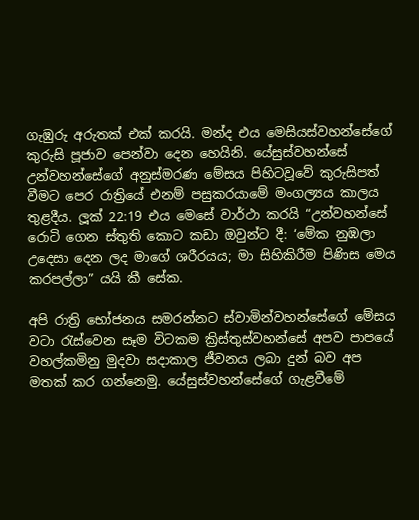ගැඹුරු අරුතක් එක් කරයි. මන්ද එය මෙසියස්වහන්සේගේ කුරුසි පූජාව පෙන්වා දෙන හෙයිනි. යේසුස්වහන්සේ උන්වහන්සේගේ අනුස්මරණ මේසය පිහිටවූවේ කුරුසිපත් වීමට පෙර රාත්‍රියේ එනම් පසුකරයාමේ මංගල්‍යය කාලය තුළදීය. ලූක් 22:19 එය මෙසේ වාර්ථා කරයි “උන්වහන්සේ රොටි ගෙන ස්තුති කොට කඩා ඔවුන්ට දී: ‘මේක නුඹලා උදෙසා දෙන ලද මාගේ ශරීරයය; මා සිහිකිරීම පිණිස මෙය කරපල්ලා” යයි කී සේක.

අපි රාත්‍රි භෝජනය සමරන්නට ස්වාමින්වහන්සේගේ මේසය වටා රැස්වෙන සෑම විටකම ක්‍රිස්තුස්වහන්සේ අපව පාපයේ වහල්කමිනු මුදවා සදාකාල ජීවනය ලබා දුන් බව අප මතක් කර ගන්නෙමු. යේසුස්වහන්සේගේ ගැළවීමේ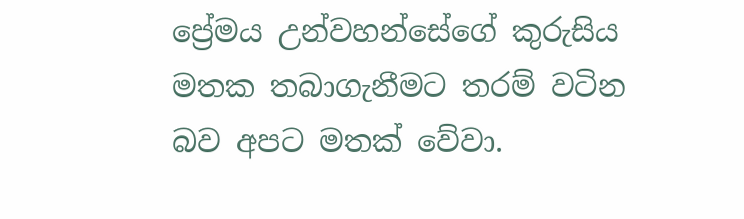ප්‍රේමය උන්වහන්සේගේ කුරුසිය මතක තබාගැනීමට තරම් වටින බව අපට මතක් වේවා.